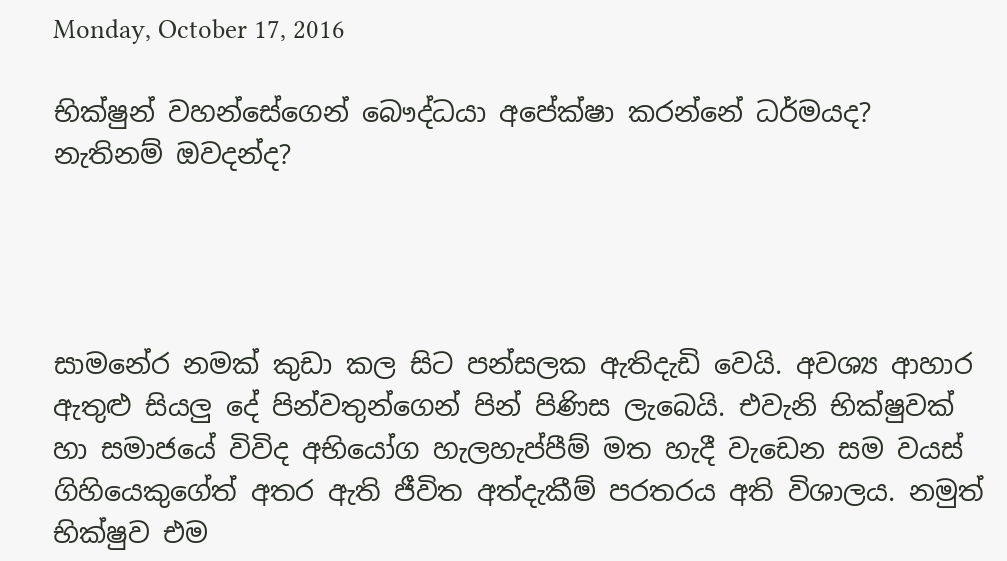Monday, October 17, 2016

භික්ෂුන් වහන්සේගෙන් බෞද්ධයා අපේක්ෂා කරන්නේ ධර්මයද? නැතිනම් ඔවදන්ද?




සාමනේර නමක් කුඩා කල සිට පන්සලක ඇතිදැඩි වෙයි. අවශ්‍ය ආහාර ඇතුළු සියලු දේ පින්වතුන්ගෙන් පින් පිණිස ලැබෙයි. එවැනි භික්ෂුවක් හා සමාජයේ විවිද අභියෝග හැලහැප්පීම් මත හැදී වැඩෙන සම වයස් ගිහියෙකුගේත් අතර ඇති ජීවිත අත්දැකීම් පරතරය අති විශාලය. නමුත් භික්ෂුව එම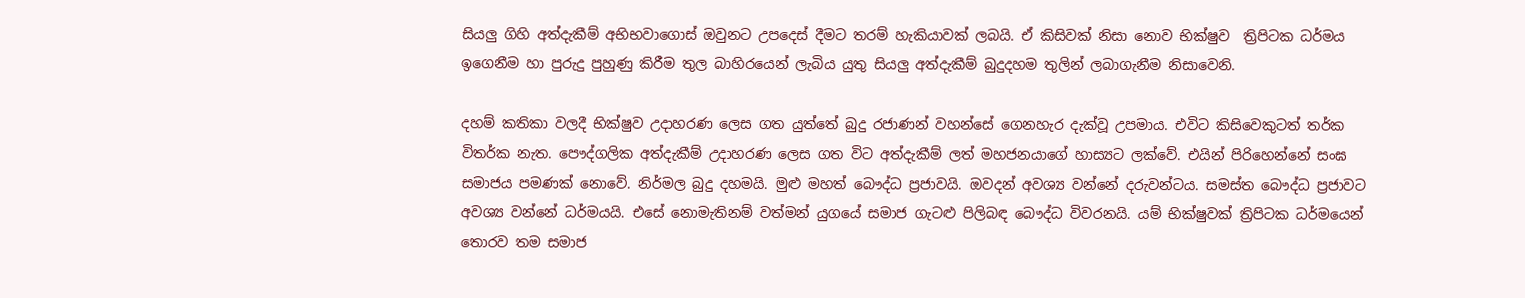සියලු ගිහි අත්දැකීම් අභිභවාගොස් ඔවුනට උපදෙස් දීමට තරම් හැකියාවක් ලබයි. ඒ කිසිවක් නිසා නොව භික්ෂුව  ත්‍රිපිටක ධර්මය ඉගෙනීම හා පුරුදු පුහුණු කිරීම තුල බාහිරයෙන් ලැබිය යුතු සියලු අත්දැකීම් බුදුදහම තුලින් ලබාගැනීම නිසාවෙනි.

දහම් කතිකා වලදී භික්ෂුව උදාහරණ ලෙස ගත යුත්තේ බුදු රජාණන් වහන්සේ ගෙනහැර දැක්වූ උපමාය. එවිට කිසිවෙකුටත් තර්ක විතර්ක නැත. පෞද්ගලික අත්දැකීම් උදාහරණ ලෙස ගත විට අත්දැකීම් ලත් මහජනයාගේ හාස්‍යට ලක්වේ. එයින් පිරිහෙන්නේ සංඝ සමාජය පමණක් නොවේ. නිර්මල බුදු දහමයි. මුළු මහත් බෞද්ධ ප්‍රජාවයි. ඔවදන් අවශ්‍ය වන්නේ දරුවන්ටය. සමස්ත බෞද්ධ ප්‍රජාවට අවශ්‍ය වන්නේ ධර්මයයි. එසේ නොමැතිනම් වත්මන් යුගයේ සමාජ ගැටළු පිලිබඳ බෞද්ධ විවරනයි. යම් භික්ෂුවක් ත්‍රිපිටක ධර්මයෙන් තොරව තම සමාජ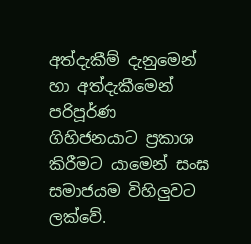අත්දැකීම් දැනුමෙන් හා අත්දැකීමෙන් පරිපූර්ණ  ගිහිජනයාට ප්‍රකාශ කිරීමට යාමෙන් සංඝ සමාජයම විහිලුවට ලක්වේ.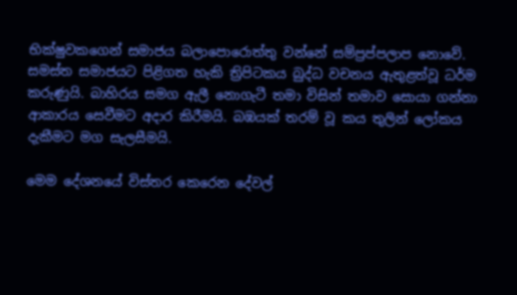භික්ෂුවකගෙන් සමාජය බලාපොරොත්තු වන්නේ සම්ප්‍රප්පලාප නොවේ. සමස්ත සමාජයට පිළිගත හැකි ත්‍රිපිටකය බුද්ධ වචනය ඇතුළත්වූ ධර්ම කරුණුයි. බාහිරය සමග ඇලී නොගැටී තමා විසින් තමාව සොයා ගන්නා ආකාරය සෙවීමට අදාර කිරීමයි. බඹයක් තරම් වූ කය තුලින් ලෝකය දැකීමට මග සැලසීමයි.

මෙම දේශනයේ විස්තර කෙරෙන දේවල්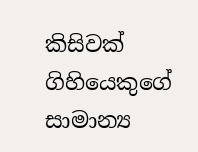කිසිවක් ගිහියෙකුගේ සාමාන්‍ය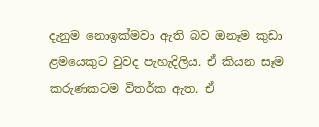දැනුම නොඉක්මවා ඇති බව ඔනෑම කුඩා ළමයෙකුට වුවද පැහැදිලිය. ඒ කියන සෑම කරුණකටම විතර්ක ඇත. ඒ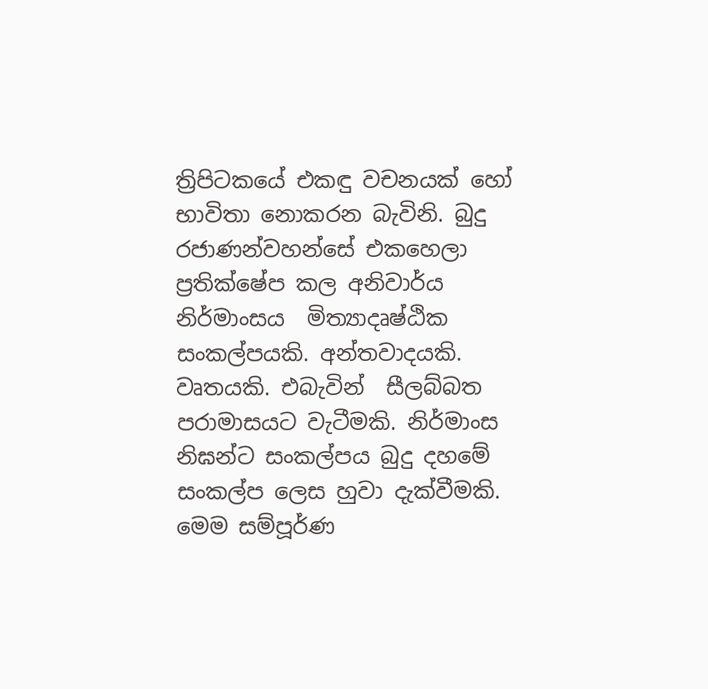ත්‍රිපිටකයේ එකඳු වචනයක් හෝ භාවිතා නොකරන බැවිනි. බුදු රජාණන්වහන්සේ එකහෙලා ප්‍රතික්ෂේප කල අනිවාර්ය නිර්මාංසය  මිත්‍යාදෘෂ්ඨික සංකල්පයකි. අන්තවාදයකි. වෘතයකි. එබැවින්  සීලබ්බත පරාමාසයට වැටීමකි. නිර්මාංස නිඝන්ට සංකල්පය බුදු දහමේ සංකල්ප ලෙස හුවා දැක්වීමකි. මෙම සම්පූර්ණ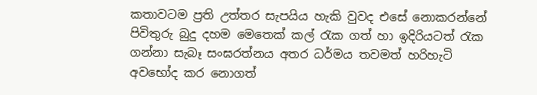කතාවටම ප්‍රති උත්තර සැපයිය හැකි වුවද එසේ නොකරන්නේ පිවිතුරු බුදු දහම මෙතෙක් කල් රැක ගත් හා ඉදිරියටත් රැක ගන්නා සැබෑ සංඝරත්නය අතර ධර්මය තවමත් හරිහැටි අවභෝද කර නොගත්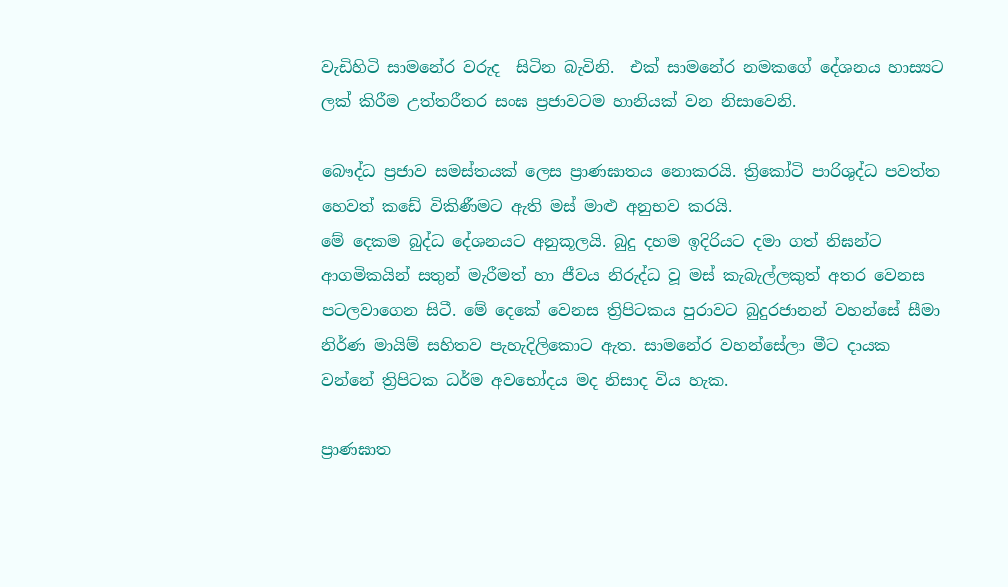වැඩිහිටි සාමනේර වරුද  සිටින බැවිනි.  එක් සාමනේර නමකගේ දේශනය හාස්‍යට ලක් කිරීම උත්තරීතර සංඝ ප්‍රජාවටම හානියක් වන නිසාවෙනි.

බෞද්ධ ප්‍රජාව සමස්තයක් ලෙස ප්‍රාණඝාතය නොකරයි. ත්‍රිකෝටි පාරිශුද්ධ පවත්ත හෙවත් කඩේ විකිණීමට ඇති මස් මාළු අනුභව කරයි.
මේ දෙකම බුද්ධ දේශනයට අනුකූලයි. බුදු දහම ඉදිරියට දමා ගත් නිඝන්ට ආගමිකයින් සතුන් මැරීමත් හා ජීවය නිරුද්ධ වූ මස් කැබැල්ලකුත් අතර වෙනස පටලවාගෙන සිටී. මේ දෙකේ වෙනස ත්‍රිපිටකය පුරාවට බුදුරජානන් වහන්සේ සීමා නිර්ණ මායිම් සහිතව පැහැදිලිකොට ඇත. සාමනේර වහන්සේලා මීට දායක වන්නේ ත්‍රිපිටක ධර්ම අවභෝදය මද නිසාද විය හැක.

ප්‍රාණඝාත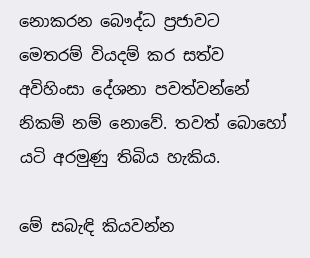නොකරන බෞද්ධ ප්‍රජාවට මෙතරම් වියදම් කර සත්ව අවිහිංසා දේශනා පවත්වන්නේ නිකම් නම් නොවේ. තවත් බොහෝ යටි අරමුණු තිබිය හැකිය.

මේ සබැඳි කියවන්න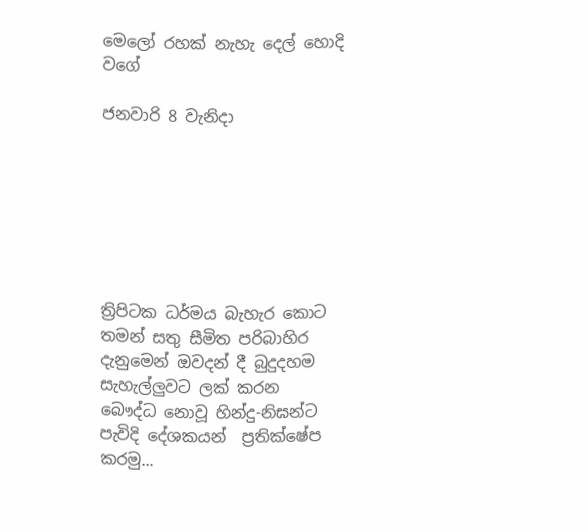මෙලෝ රහක් නැහැ දෙල් හොදි වගේ

ජනවාරි 8 වැනිදා







ත්‍රිපිටක ධර්මය බැහැර කොට තමන් සතු සීමිත පරිබාහිර දැනුමෙන් ඔවදන් දී බුදුදහම සැහැල්ලුවට ලක් කරන බෞද්ධ නොවූ හින්දු-නිඝන්ට පැවිදි දේශකයන්  ප්‍රතික්ෂේප කරමු...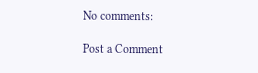No comments:

Post a Comment